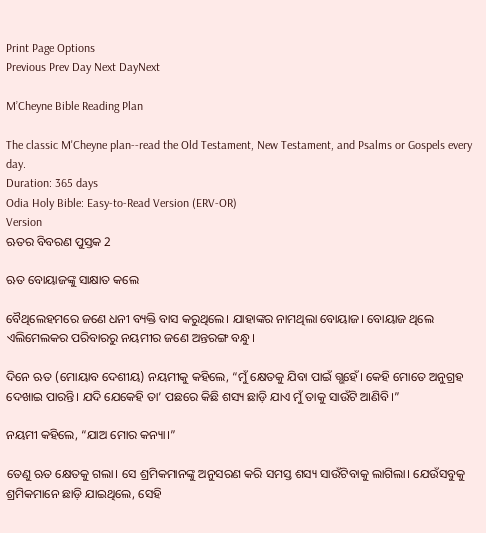Print Page Options
Previous Prev Day Next DayNext

M’Cheyne Bible Reading Plan

The classic M'Cheyne plan--read the Old Testament, New Testament, and Psalms or Gospels every day.
Duration: 365 days
Odia Holy Bible: Easy-to-Read Version (ERV-OR)
Version
ଋତର ବିବରଣ ପୁସ୍ତକ 2

ଋତ ବୋୟାଜଙ୍କୁ ସାକ୍ଷାତ କଲେ

ବୈଥିଲେହମରେ ଜଣେ ଧନୀ ବ୍ୟକ୍ତି ବାସ କରୁଥିଲେ। ଯାହାଙ୍କର ନାମଥିଲା ବୋୟାଜ। ବୋୟାଜ ଥିଲେ ଏଲିମେଲକର ପରିବାରରୁ ନୟମୀର ଜଣେ ଅନ୍ତରଙ୍ଗ ବନ୍ଧୁ।

ଦିନେ ଋତ (ମୋୟାବ ଦେଶୀୟ) ନୟମୀକୁ କହିଲେ, “ମୁଁ କ୍ଷେତକୁ ଯିବା ପାଇଁ ଗ୍ଭହେଁ। କେହି ମୋତେ ଅନୁଗ୍ରହ ଦେଖାଇ ପାରନ୍ତି। ଯଦି ଯେକେହି ତା’ ପଛରେ କିଛି ଶସ୍ୟ ଛାଡ଼ି ଯାଏ ମୁଁ ତାକୁ ସାଉଁଟି ଆଣିବି।”

ନୟମୀ କହିଲେ, “ଯାଅ ମୋର କନ୍ୟା।”

ତେଣୁ ଋତ କ୍ଷେତକୁ ଗଲା। ସେ ଶ୍ରମିକମାନଙ୍କୁ ଅନୁସରଣ କରି ସମସ୍ତ ଶସ୍ୟ ସାଉଁଟିବାକୁ ଲାଗିଲା। ଯେଉଁସବୁକୁ ଶ୍ରମିକମାନେ ଛାଡ଼ି ଯାଇଥିଲେ, ସେହି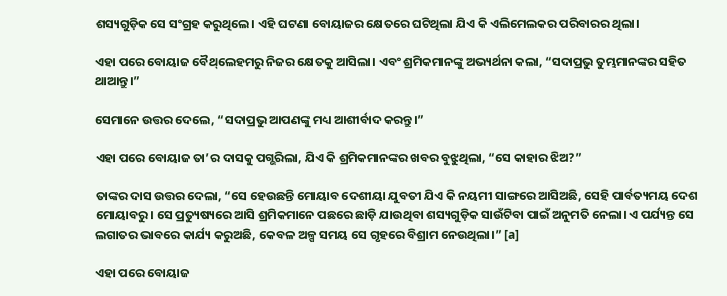ଶସ୍ୟଗୁଡ଼ିକ ସେ ସଂଗ୍ରହ କରୁଥିଲେ। ଏହି ଘଟଣା ବୋୟାଜର କ୍ଷେତରେ ଘଟିଥିଲା ଯିଏ କି ଏଲିମେଲକର ପରିବାରର ଥିଲା।

ଏହା ପରେ ବୋୟାଜ ବୈ‌ଥ୍‌ଲେହମରୁ ନିଜର କ୍ଷେତକୁ ଆସିଲା। ଏବଂ ଶ୍ରମିକମାନଙ୍କୁ ଅଭ୍ୟର୍ଥନା କଲା, “ସଦାପ୍ରଭୁ ତୁମ୍ଭମାନଙ୍କର ସହିତ ଥାଆନ୍ତୁ।”

ସେମାନେ ଉତ୍ତର ଦେଲେ, “ସଦାପ୍ରଭୁ ଆପଣଙ୍କୁ ମଧ୍ୟ ଆଶୀର୍ବାଦ କରନ୍ତୁ।”

ଏହା ପରେ ବୋୟାଜ ତା’ର ଦାସକୁ ପଗ୍ଭରିଲା, ଯିଏ କି ଶ୍ରମିକମାନଙ୍କର ଖବର ବୁଝୁଥିଲା, “ସେ କାହାର ଝିଅ?”

ତାଙ୍କର ଦାସ ଉତ୍ତର ଦେଲା, “ସେ ହେଉଛନ୍ତି ମୋୟାବ ଦେଶୀୟା ଯୁବତୀ ଯିଏ କି ନୟମୀ ସାଙ୍ଗରେ ଆସିଅଛି, ସେହି ପାର୍ବତ୍ୟମୟ ଦେଶ ମୋୟାବରୁ। ସେ ପ୍ରତ୍ୟୁଷ୍ୟରେ ଆସି ଶ୍ରମିକମାନେ ପଛରେ ଛାଡ଼ି ଯାଉଥିବା ଶସ୍ୟଗୁଡ଼ିକ ସାଉଁଟିବା ପାଇଁ ଅନୁମତି ନେଲା। ଏ ପର୍ଯ୍ୟନ୍ତ ସେ ଲଗାତର ଭାବରେ କାର୍ଯ୍ୟ କରୁଅଛି, କେବଳ ଅଳ୍ପ ସମୟ ସେ ଗୃହରେ ବିଶ୍ରାମ ନେଉଥିଲା।” [a]

ଏହା ପରେ ବୋୟାଜ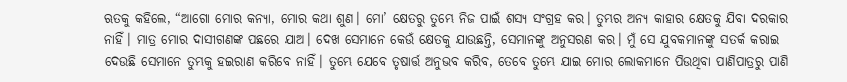ଋତକୁ କହିଲେ, “ଆଗୋ ମୋର କନ୍ୟା, ମୋର କଥା ଶୁଣ। ମୋ’ କ୍ଷେତରୁ ତୁମ୍ଭେ ନିଜ ପାଇଁ ଶସ୍ୟ ସଂଗ୍ରହ କର। ତୁମ୍ଭର ଅନ୍ୟ କାହାର କ୍ଷେତକୁ ଯିବା ଦରକାର ନାହିଁ। ମାତ୍ର ମୋର ଦାସୀଗଣଙ୍କ ପଛରେ ଯାଅ। ଦେଖ ସେମାନେ କେଉଁ କ୍ଷେତକୁ ଯାଉଛନ୍ତି, ସେମାନଙ୍କୁ ଅନୁସରଣ କର। ମୁଁ ସେ ଯୁବକମାନଙ୍କୁ ସତର୍କ କରାଇ ଦେଉଛି ସେମାନେ ତୁମ୍ଭକୁ ହଇରାଣ କରିବେ ନାହିଁ। ତୁମ୍ଭେ ଯେବେ ତୃଷାର୍ତ୍ତ ଅନୁଭବ କରିବ, ତେବେ ତୁମ୍ଭେ ଯାଇ ମୋର ଲୋକମାନେ ପିଉଥିବା ପାଣିପାତ୍ରରୁ ପାଣି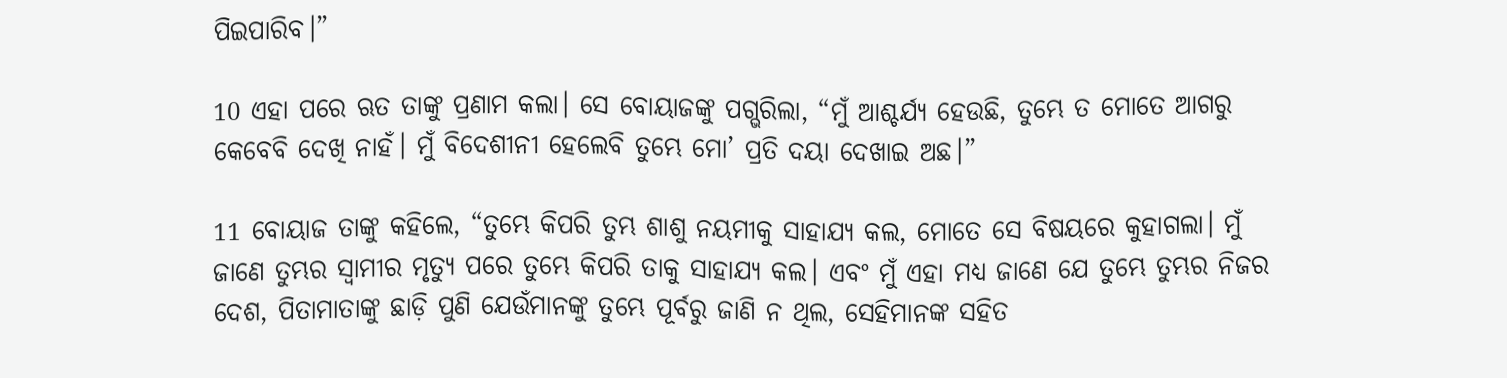ପିଇପାରିବ।”

10 ଏହା ପରେ ଋତ ତାଙ୍କୁ ପ୍ରଣାମ କଲା। ସେ ବୋୟାଜଙ୍କୁ ପଗ୍ଭରିଲା, “ମୁଁ ଆଶ୍ଚର୍ଯ୍ୟ ହେଉଛି, ତୁମ୍ଭେ ତ ମୋତେ ଆଗରୁ କେବେବି ଦେଖି ନାହଁ। ମୁଁ ବିଦେଶୀନୀ ହେଲେବି ତୁମ୍ଭେ ମୋ’ ପ୍ରତି ଦୟା ଦେଖାଇ ଅଛ।”

11 ବୋୟାଜ ତାଙ୍କୁ କହିଲେ, “ତୁମ୍ଭେ କିପରି ତୁମ୍ଭ ଶାଶୁ ନୟମୀକୁ ସାହାଯ୍ୟ କଲ, ମୋତେ ସେ ବିଷୟରେ କୁହାଗଲା। ମୁଁ ଜାଣେ ତୁମ୍ଭର ସ୍ୱାମୀର ମୃତ୍ୟୁ ପରେ ତୁମ୍ଭେ କିପରି ତାକୁ ସାହାଯ୍ୟ କଲ। ଏବଂ ମୁଁ ଏହା ମଧ୍ୟ ଜାଣେ ଯେ ତୁମ୍ଭେ ତୁମ୍ଭର ନିଜର ଦେଶ, ପିତାମାତାଙ୍କୁ ଛାଡ଼ି ପୁଣି ଯେଉଁମାନଙ୍କୁ ତୁମ୍ଭେ ପୂର୍ବରୁ ଜାଣି ନ ଥିଲ, ସେହିମାନଙ୍କ ସହିତ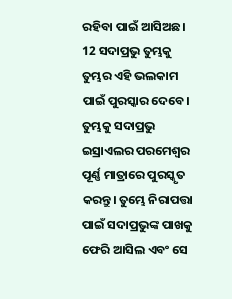ରହିବା ପାଇଁ ଆସିଅଛ। 12 ସଦାପ୍ରଭୁ ତୁମ୍ଭକୁ ତୁମ୍ଭର ଏହି ଭଲକାମ ପାଇଁ ପୁରସ୍କାର ଦେବେ। ତୁମ୍ଭକୁ ସଦାପ୍ରଭୁ ଇସ୍ରାଏଲର ପରମେଶ୍ୱର ପୂର୍ଣ୍ଣ ମାତ୍ରାରେ ପୁରସ୍କୃତ କରନ୍ତୁ। ତୁମ୍ଭେ ନିରାପତ୍ତା ପାଇଁ ସଦାପ୍ରଭୁଙ୍କ ପାଖକୁ ଫେରି ଆସିଲ ଏବଂ ସେ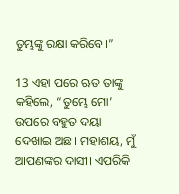ତୁମ୍ଭଙ୍କୁ ରକ୍ଷା କରିବେ।”

13 ଏହା ପରେ ଋତ ତାଙ୍କୁ କହିଲେ, “ତୁମ୍ଭେ ମୋ’ ଉପରେ ବହୁତ ଦୟା ଦେଖାଇ ଅଛ। ମହାଶୟ, ମୁଁ ଆପଣଙ୍କର ଦାସୀ। ଏପରିକି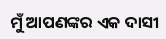ମୁଁ ଆପଣଙ୍କର ଏକ ଦାସୀ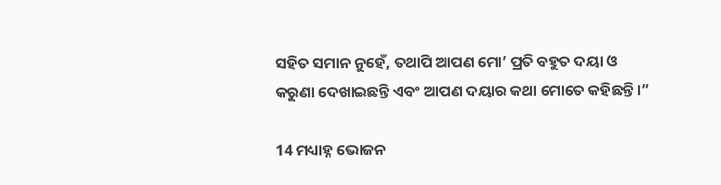ସହିତ ସମାନ ନୁହେଁ, ତଥାପି ଆପଣ ମୋ’ ପ୍ରତି ବହୁତ ଦୟା ଓ କରୁଣା ଦେଖାଇଛନ୍ତି ଏବଂ ଆପଣ ଦୟାର କଥା ମୋତେ କହିଛନ୍ତି।”

14 ମଧ୍ୟାହ୍ନ ଭୋଜନ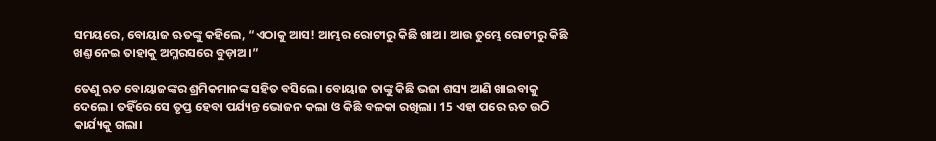ସମୟରେ, ବୋୟାଜ ଋତଙ୍କୁ କହିଲେ, “ଏଠାକୁ ଆସ! ଆମ୍ଭର ରୋଟୀରୁ କିଛି ଖାଅ। ଆଉ ତୁମ୍ଭେ ରୋଟୀରୁ କିଛି ଖଣ୍ତ ନେଇ ତାହାକୁ ଅମ୍ଳରସରେ ବୁଡ଼ାଅ।”

ତେଣୁ ଋତ ବୋୟାଜଙ୍କର ଶ୍ରମିକମାନଙ୍କ ସହିତ ବସିଲେ। ବୋୟାଜ ତାଙ୍କୁ କିଛି ଭଜା ଶସ୍ୟ ଆଣି ଖାଇବାକୁ ଦେଲେ। ତହିଁରେ ସେ ତୃପ୍ତ ହେବା ପର୍ଯ୍ୟନ୍ତ ଭୋଜନ କଲା ଓ କିଛି ବଳକା ରଖିଲା। 15 ଏହା ପରେ ଋତ ଉଠି କାର୍ଯ୍ୟକୁ ଗଲା।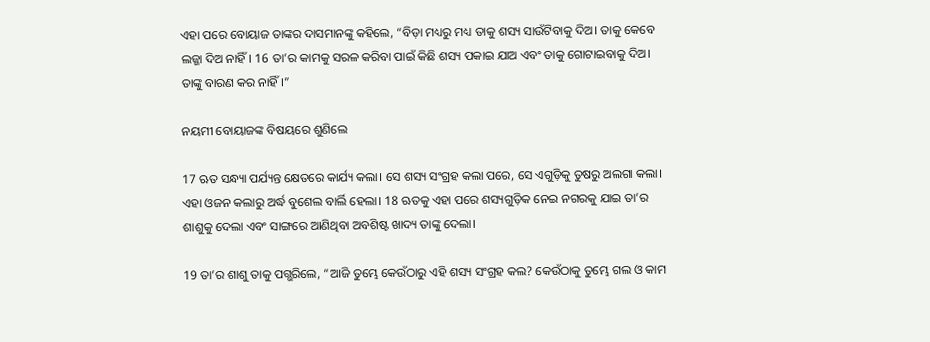ଏହା ପରେ ବୋୟାଜ ତାଙ୍କର ଦାସମାନଙ୍କୁ କହିଲେ, “ବିଡ଼ା ମଧ୍ୟରୁ ମଧ୍ୟ ତାକୁ ଶସ୍ୟ ସାଉଁଟିବାକୁ ଦିଅ। ତାକୁ କେବେ ଲଜ୍ଜା ଦିଅ ନାହିଁ। 16 ତା’ର କାମକୁ ସରଳ କରିବା ପାଇଁ କିଛି ଶସ୍ୟ ପକାଇ ଯାଅ ଏବଂ ତାକୁ ଗୋଟାଇବାକୁ ଦିଅ। ତାଙ୍କୁ ବାରଣ କର ନାହିଁ।”

ନୟମୀ ବୋୟାଜଙ୍କ ବିଷୟରେ ଶୁଣିଲେ

17 ଋତ ସନ୍ଧ୍ୟା ପର୍ଯ୍ୟନ୍ତ କ୍ଷେତରେ କାର୍ଯ୍ୟ କଲା। ସେ ଶସ୍ୟ ସଂଗ୍ରହ କଲା ପରେ, ସେ ଏଗୁଡ଼ିକୁ ତୁଷରୁ ଅଲଗା କଲା। ଏହା ଓଜନ କଲାରୁ ଅର୍ଦ୍ଧ ବୁଶେଲ ବାର୍ଲି ହେଲା। 18 ଋତକୁ ଏହା ପରେ ଶସ୍ୟଗୁଡ଼ିକ ନେଇ ନଗରକୁ ଯାଇ ତା’ର ଶାଶୁକୁ ଦେଲା ଏବଂ ସାଙ୍ଗରେ ଆଣିଥିବା ଅବଶିଷ୍ଟ ଖାଦ୍ୟ ତାଙ୍କୁ ଦେଲା।

19 ତା’ର ଶାଶୁ ତାକୁ ପଗ୍ଭରିଲେ, “ଆଜି ତୁମ୍ଭେ କେଉଁଠାରୁ ଏହି ଶସ୍ୟ ସଂଗ୍ରହ କଲ? କେଉଁଠାକୁ ତୁମ୍ଭେ ଗଲ ଓ କାମ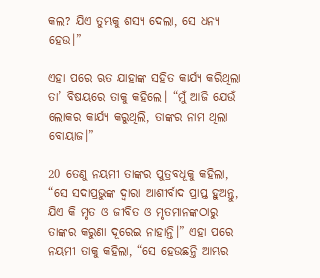କଲ? ଯିଏ ତୁମ୍ଭକୁ ଶସ୍ୟ ଦେଲା, ସେ ଧନ୍ୟ ହେଉ।”

ଏହା ପରେ ଋତ ଯାହାଙ୍କ ସହିତ କାର୍ଯ୍ୟ କରିଥିଲା ତା’ ବିଷୟରେ ତାକୁ କହିଲେ। “ମୁଁ ଆଜି ଯେଉଁ ଲୋକର କାର୍ଯ୍ୟ କରୁଥିଲି, ତାଙ୍କର ନାମ ଥିଲା ବୋୟାଜ।”

20 ତେଣୁ ନୟମୀ ତାଙ୍କର ପୁତ୍ରବଧୂକୁ କହିଲା, “ସେ ସଦାପ୍ରଭୁଙ୍କ ଦ୍ୱାରା ଆଶୀର୍ବାଦ ପ୍ରାପ୍ତ ହୁଅନ୍ତୁ, ଯିଏ କି ମୃତ ଓ ଜୀବିତ ଓ ମୃତମାନଙ୍କଠାରୁ ତାଙ୍କର କରୁଣା ଦୂରେଇ ନାହାନ୍ତି।” ଏହା ପରେ ନୟମୀ ତାକୁ କହିଲା, “ସେ ହେଉଛନ୍ତି ଆମ୍ଭର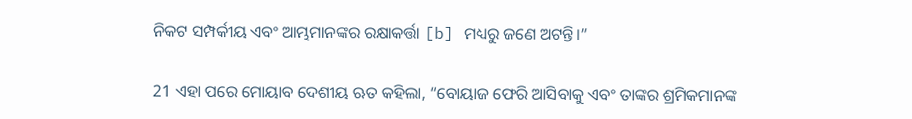ନିକଟ ସମ୍ପର୍କୀୟ ଏବଂ ଆମ୍ଭମାନଙ୍କର ରକ୍ଷାକର୍ତ୍ତା [b] ମଧ୍ୟରୁ ଜଣେ ଅଟନ୍ତି।”

21 ଏହା ପରେ ମୋୟାବ ଦେଶୀୟ ଋତ କହିଲା, “ବୋୟାଜ ଫେରି ଆସିବାକୁ ଏବଂ ତାଙ୍କର ଶ୍ରମିକମାନଙ୍କ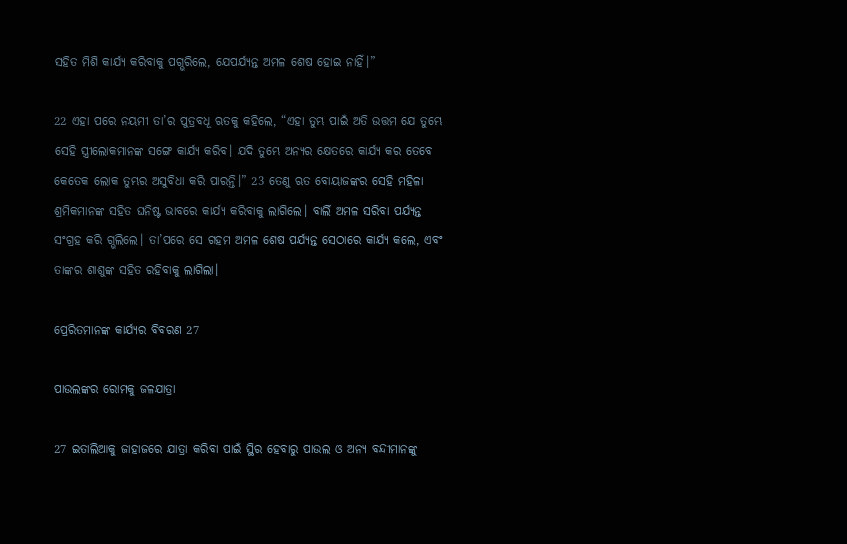ସହିତ ମିଶି କାର୍ଯ୍ୟ କରିବାକୁ ପଗ୍ଭରିଲେ, ଯେପର୍ଯ୍ୟନ୍ତ ଅମଳ ଶେଷ ହୋଇ ନାହିଁ।”

22 ଏହା ପରେ ନୟମୀ ତା’ର ପୁତ୍ରବଧୂ ଋତକୁ କହିଲେ, “ଏହା ତୁମ୍ଭ ପାଇଁ ଅତି ଉତ୍ତମ ଯେ ତୁମ୍ଭେ ସେହି ସ୍ତ୍ରୀଲୋକମାନଙ୍କ ସଙ୍ଗେ କାର୍ଯ୍ୟ କରିବ। ଯଦି ତୁମ୍ଭେ ଅନ୍ୟର କ୍ଷେତରେ କାର୍ଯ୍ୟ କର ତେବେ କେତେକ ଲୋକ ତୁମ୍ଭର ଅସୁବିଧା କରି ପାରନ୍ତି।” 23 ତେଣୁ ଋତ ବୋୟାଜଙ୍କର ସେହି ମହିଳା ଶ୍ରମିକମାନଙ୍କ ସହିତ ଘନିଷ୍ଟ ଭାବରେ କାର୍ଯ୍ୟ କରିବାକୁ ଲାଗିଲେ। ବାର୍ଲି ଅମଳ ସରିବା ପର୍ଯ୍ୟନ୍ତ ସଂଗ୍ରହ କରି ଗ୍ଭଲିଲେ। ତା’ପରେ ସେ ଗହମ ଅମଳ ଶେଷ ପର୍ଯ୍ୟନ୍ତ ସେଠାରେ କାର୍ଯ୍ୟ କଲେ, ଏବଂ ତାଙ୍କର ଶାଶୁଙ୍କ ସହିତ ରହିବାକୁ ଲାଗିଲା।

ପ୍ରେରିତମାନଙ୍କ କାର୍ଯ୍ୟର ବିବରଣ 27

ପାଉଲଙ୍କର ରୋମକୁ ଜଳଯାତ୍ରା

27 ଇତାଲିଆକୁ ଜାହାଜରେ ଯାତ୍ରା କରିବା ପାଇଁ ସ୍ଥିର ହେବାରୁ ପାଉଲ ଓ ଅନ୍ୟ ବନ୍ଦୀମାନଙ୍କୁ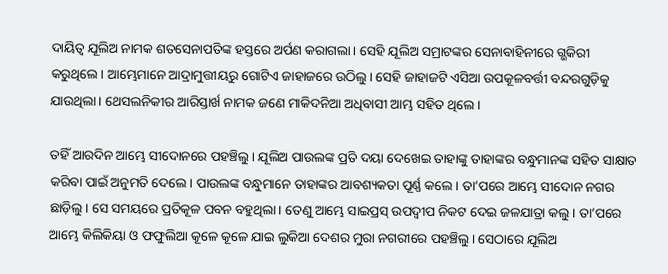ଦାୟିତ୍ୱ ଯୂଲିଅ ନାମକ ଶତସେନାପତିଙ୍କ ହସ୍ତରେ ଅର୍ପଣ କରାଗଲା। ସେହି ଯୂଲିଅ ସମ୍ରାଟଙ୍କର ସେନାବାହିନୀରେ ଗ୍ଭକିରୀ କରୁଥିଲେ। ଆମ୍ଭେମାନେ ଆଦ୍ରାମୁତ୍ତୀୟରୁ ଗୋଟିଏ ଜାହାଜରେ ଉଠିଲୁ। ସେହି ଜାହାଜଟି ଏସିଆ ଉପକୂଳବର୍ତ୍ତୀ ବନ୍ଦରଗୁଡ଼ିକୁ ଯାଉଥିଲା। ଥେସଲନିକୀର ଆରିସ୍ତାର୍ଖ ନାମକ ଜଣେ ମାକିଦନିଆ ଅଧିବାସୀ ଆମ୍ଭ ସହିତ ଥିଲେ।

ତହିଁ ଆରଦିନ ଆମ୍ଭେ ସୀଦୋନରେ ପହଞ୍ଚିଲୁ। ଯୂଲିଅ ପାଉଲଙ୍କ ପ୍ରତି ଦୟା ଦେଖେଇ ତାହାଙ୍କୁ ତାହାଙ୍କର ବନ୍ଧୁମାନଙ୍କ ସହିତ ସାକ୍ଷାତ କରିବା ପାଇଁ ଅନୁମତି ଦେଲେ। ପାଉଲଙ୍କ ବନ୍ଧୁମାନେ ତାହାଙ୍କର ଆବଶ୍ୟକତା ପୂର୍ଣ୍ଣ କଲେ। ତା’ପରେ ଆମ୍ଭେ ସୀଦୋନ ନଗର ଛାଡ଼ିଲୁ। ସେ ସମୟରେ ପ୍ରତିକୂଳ ପବନ ବହୁଥିଲା। ତେଣୁ ଆମ୍ଭେ ସାଇପ୍ରସ୍ ଉପଦ୍ୱୀପ ନିକଟ ଦେଇ ଜଳଯାତ୍ରା କଲୁ। ତା’ପରେ ଆମ୍ଭେ କିଲିକିୟା ଓ ଫଫୁଲିଆ କୂଳେ କୂଳେ ଯାଇ ଲୁକିଆ ଦେଶର ମୁରା ନଗରୀରେ ପହଞ୍ଚିଲୁ। ସେଠାରେ ଯୂଲିଅ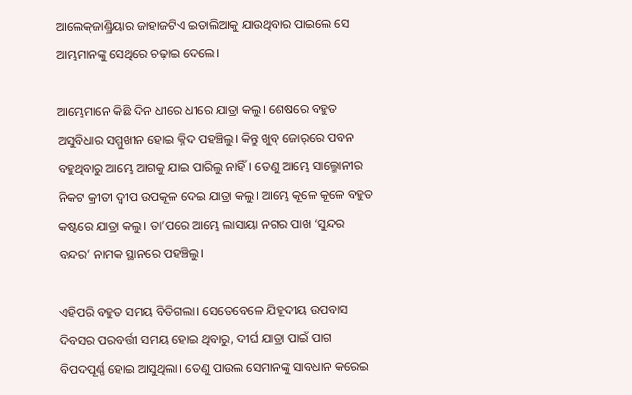ଆଲେ‌କ୍‌ଜାଣ୍ଡ୍ରିୟାର ଜାହାଜଟିଏ ଇତାଲିଆକୁ ଯାଉଥିବାର ପାଇଲେ ସେ ଆମ୍ଭମାନଙ୍କୁ ସେଥିରେ ଚଢ଼ାଇ ଦେଲେ।

ଆମ୍ଭେମାନେ କିଛି ଦିନ ଧୀରେ ଧୀରେ ଯାତ୍ରା କଲୁ। ଶେଷରେ ବହୁତ ଅସୁବିଧାର ସମ୍ମୁଖୀନ ହୋଇ କ୍ନିଦ ପହଞ୍ଚିଲୁ। କିନ୍ତୁ ଖୁବ୍ ଜୋ‌ର୍‌‌ରେ ପବନ ବହୁଥିବାରୁ ଆମ୍ଭେ ଆଗକୁ ଯାଇ ପାରିଲୁ ନାହିଁ। ତେଣୁ ଆମ୍ଭେ ସାଲ୍ମୋନୀର ନିକଟ କ୍ରୀତୀ ଦ୍ୱୀପ ଉପକୂଳ ଦେଇ ଯାତ୍ରା କଲୁ। ଆମ୍ଭେ କୂଳେ କୂଳେ ବହୁତ କଷ୍ଟରେ ଯାତ୍ରା କଲୁ। ତା’ପରେ ଆମ୍ଭେ ଲାସାୟା ନଗର ପାଖ ‘ସୁନ୍ଦର ବନ୍ଦର’ ନାମକ ସ୍ଥାନରେ ପହଞ୍ଚିଲୁ।

ଏହିପରି ବହୁତ ସମୟ ବିତିଗଲା। ସେତେବେଳେ ଯିହୂଦୀୟ ଉପବାସ ଦିବସର ପରବର୍ତ୍ତୀ ସମୟ ହୋଇ ଥିବାରୁ, ଦୀର୍ଘ ଯାତ୍ରା ପାଇଁ ପାଗ ବିପଦପୂର୍ଣ୍ଣ ହୋଇ ଆସୁଥିଲା। ତେଣୁ ପାଉଲ ସେମାନଙ୍କୁ ସାବଧାନ କରେଇ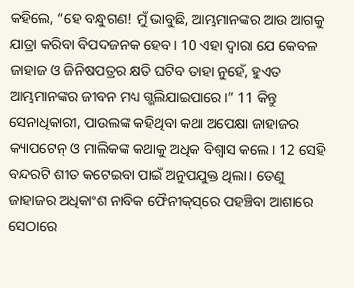କହିଲେ, “ହେ ବନ୍ଧୁଗଣ! ମୁଁ ଭାବୁଛି, ଆମ୍ଭମାନଙ୍କର ଆଉ ଆଗକୁ ଯାତ୍ରା କରିବା ବିପଦଜନକ ହେବ। 10 ଏହା ଦ୍ୱାରା ଯେ କେବଳ ଜାହାଜ ଓ ଜିନିଷପତ୍ରର କ୍ଷତି ଘଟିବ ତାହା ନୁହେଁ, ହୁଏତ ଆମ୍ଭମାନଙ୍କର ଜୀବନ ମଧ୍ୟ ଗ୍ଭଲିଯାଇପାରେ।” 11 କିନ୍ତୁ ସେନାଧିକାରୀ, ପାଉଲଙ୍କ କହିଥିବା କଥା ଅପେକ୍ଷା ଜାହାଜର କ୍ୟାପଟେନ୍ ଓ ମାଲିକଙ୍କ କଥାକୁ ଅଧିକ ବିଶ୍ୱାସ କଲେ। 12 ସେହି ବନ୍ଦରଟି ଶୀତ କଟେଇବା ପାଇଁ ଅନୁପଯୁକ୍ତ ଥିଲା। ତେଣୁ ଜାହାଜର ଅଧିକାଂଶ ନାବିକ ଫୈନୀ‌କ୍‌‌ସ୍‌ରେ ପହଞ୍ଚିବା ଆଶାରେ ସେଠାରେ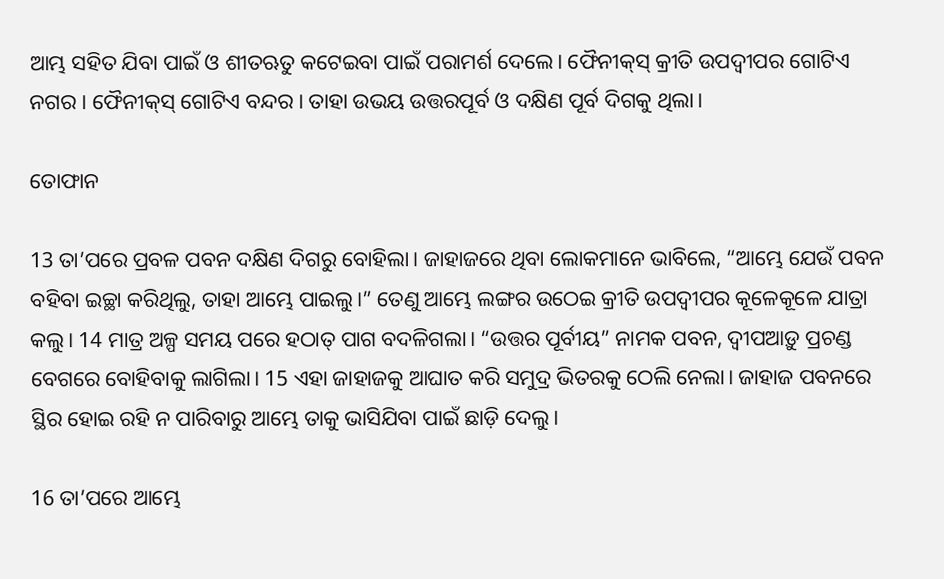ଆମ୍ଭ ସହିତ ଯିବା ପାଇଁ ଓ ଶୀତଋତୁ କଟେଇବା ପାଇଁ ପରାମର୍ଶ ଦେଲେ। ଫୈନୀ‌କ୍‌ସ୍ କ୍ରୀତି ଉପଦ୍ୱୀପର ଗୋଟିଏ ନଗର। ଫୈନୀ‌କ୍‌ସ୍ ଗୋଟିଏ ବନ୍ଦର। ତାହା ଉଭୟ ଉତ୍ତରପୂର୍ବ ଓ ଦକ୍ଷିଣ ପୂର୍ବ ଦିଗକୁ ଥିଲା।

ତୋଫାନ

13 ତା’ପରେ ପ୍ରବଳ ପବନ ଦକ୍ଷିଣ ଦିଗରୁ ବୋହିଲା। ଜାହାଜରେ ଥିବା ଲୋକମାନେ ଭାବିଲେ, “ଆମ୍ଭେ ଯେଉଁ ପବନ ବହିବା ଇଚ୍ଛା କରିଥିଲୁ, ତାହା ଆମ୍ଭେ ପାଇଲୁ।” ତେଣୁ ଆମ୍ଭେ ଲଙ୍ଗର ଉଠେଇ କ୍ରୀତି ଉପଦ୍ୱୀପର କୂଳେକୂଳେ ଯାତ୍ରା କଲୁ। 14 ମାତ୍ର ଅଳ୍ପ ସମୟ ପରେ ହଠାତ୍ ପାଗ ବଦଳିଗଲା। “ଉତ୍ତର ପୂର୍ବୀୟ” ନାମକ ପବନ, ଦ୍ୱୀପଆଡ଼ୁ ପ୍ରଚଣ୍ଡ ବେଗରେ ବୋହିବାକୁ ଲାଗିଲା। 15 ଏହା ଜାହାଜକୁ ଆଘାତ କରି ସମୁଦ୍ର ଭିତରକୁ ଠେଲି ନେଲା। ଜାହାଜ ପବନରେ ସ୍ଥିର ହୋଇ ରହି ନ ପାରିବାରୁ ଆମ୍ଭେ ତାକୁ ଭାସିଯିବା ପାଇଁ ଛାଡ଼ି ଦେଲୁ।

16 ତା’ପରେ ଆମ୍ଭେ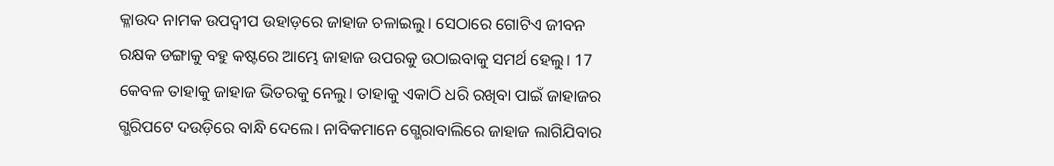କ୍ଳାଉଦ ନାମକ ଉପଦ୍ୱୀପ ଉହାଡ଼ରେ ଜାହାଜ ଚଳାଇଲୁ। ସେଠାରେ ଗୋଟିଏ ଜୀବନ ରକ୍ଷକ ଡଙ୍ଗାକୁ ବହୁ କଷ୍ଟରେ ଆମ୍ଭେ ଜାହାଜ ଉପରକୁ ଉଠାଇବାକୁ ସମର୍ଥ ହେଲୁ। 17 କେବଳ ତାହାକୁ ଜାହାଜ ଭିତରକୁ ନେଲୁ। ତାହାକୁ ଏକାଠି ଧରି ରଖିବା ପାଇଁ ଜାହାଜର ଗ୍ଭରିପଟେ ଦଉଡ଼ିରେ ବାନ୍ଧି ଦେଲେ। ନାବିକମାନେ ଗ୍ଭେରାବାଲିରେ ଜାହାଜ ଲାଗିଯିବାର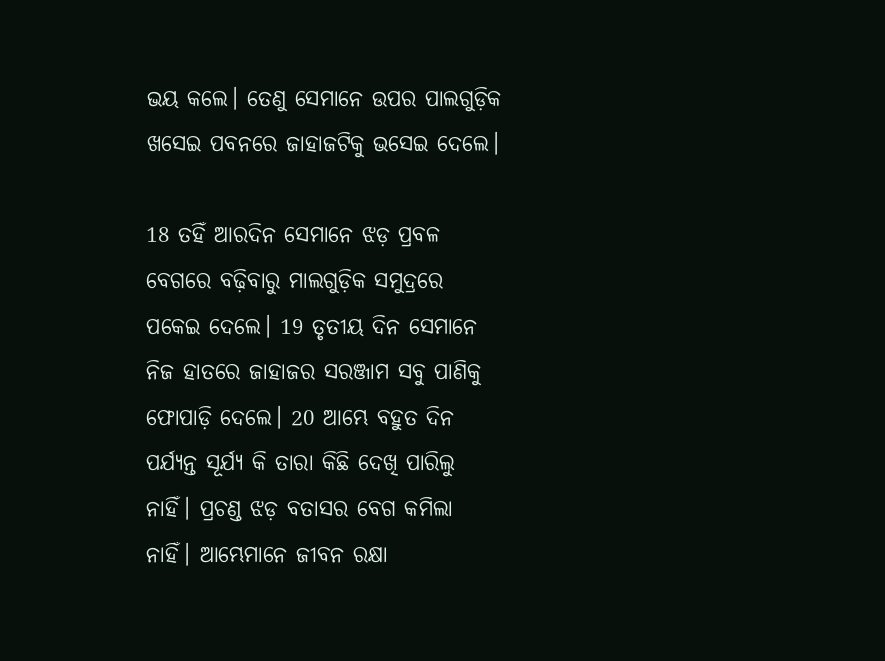ଭୟ କଲେ। ତେଣୁ ସେମାନେ ଉପର ପାଲଗୁଡ଼ିକ ଖସେଇ ପବନରେ ଜାହାଜଟିକୁ ଭସେଇ ଦେଲେ।

18 ତହିଁ ଆରଦିନ ସେମାନେ ଝଡ଼ ପ୍ରବଳ ବେଗରେ ବଢ଼ିବାରୁ ମାଲଗୁଡ଼ିକ ସମୁଦ୍ରରେ ପକେଇ ଦେଲେ। 19 ତୃତୀୟ ଦିନ ସେମାନେ ନିଜ ହାତରେ ଜାହାଜର ସରଞ୍ଜାମ ସବୁ ପାଣିକୁ ଫୋପାଡ଼ି ଦେଲେ। 20 ଆମ୍ଭେ ବହୁତ ଦିନ ପର୍ଯ୍ୟନ୍ତ ସୂର୍ଯ୍ୟ କି ତାରା କିଛି ଦେଖି ପାରିଲୁ ନାହିଁ। ପ୍ରଚଣ୍ଡ ଝଡ଼ ବତାସର ବେଗ କମିଲା ନାହିଁ। ଆମ୍ଭେମାନେ ଜୀବନ ରକ୍ଷା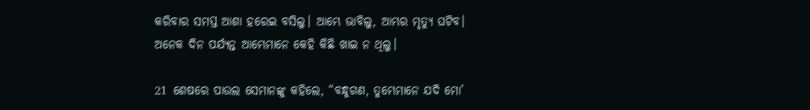କରିବାର ସମସ୍ତ ଆଶା ହରେଇ ବସିଲୁ। ଆମ୍ଭେ ଭାବିଲୁ, ଆମ୍ଭର ମୃତ୍ୟୁ ଘଟିବ। ଅନେକ ଦିନ ପର୍ଯ୍ୟନ୍ତ ଆମ୍ଭେମାନେ କେହି କିଛି ଖାଇ ନ ଥିଲୁ।

21 ଶେଷରେ ପାଉଲ ସେମାନଙ୍କୁ କହିଲେ, “ବନ୍ଧୁଗଣ, ତୁମ୍ଭେମାନେ ଯଦି ମୋ’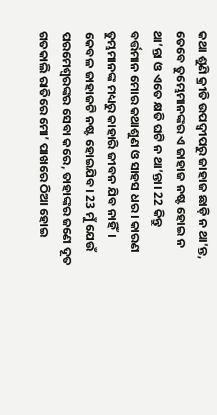କଥା ଶୁଣି କ୍ରୀତି ଉପଦ୍ୱୀପରୁ ଜାହାଜ ଛାଡ଼ି ନ ଥା’ନ୍ତ, ତେବେ ତୁମ୍ଭେମାନଙ୍କର ଏ ଜାହାଜ ନଷ୍ଟ ହୋଇ ନ ଥା’ନ୍ତା ଓ ଏତେ କ୍ଷତି ଘଟି ନ ଥା’ନ୍ତା। 22 କିନ୍ତୁ ବର୍ତ୍ତମାନ ମୋର କଥାଶୁଣ ଓ ସାହସ ଧର। କାରଣ ତୁମ୍ଭମାନଙ୍କ ମଧ୍ୟରୁ କାହାରି ଜୀବନ ଯିବ ନାହିଁ। କେବଳ ଜାହାଜଟି ନଷ୍ଟ ହୋଇଯିବ। 23 ମୁଁ ଯେଉଁ ପରମେଶ୍ୱରଙ୍କର ସେବା କରେ, ତାହାଙ୍କର ଜଣେ ଦୂତ ଗତକାଲି ରାତିରେ ମୋ’ ପାଖରେ ଠିଆ ହୋଇ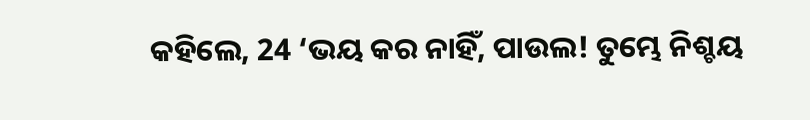କହିଲେ, 24 ‘ଭୟ କର ନାହିଁ, ପାଉଲ! ତୁମ୍ଭେ ନିଶ୍ଚୟ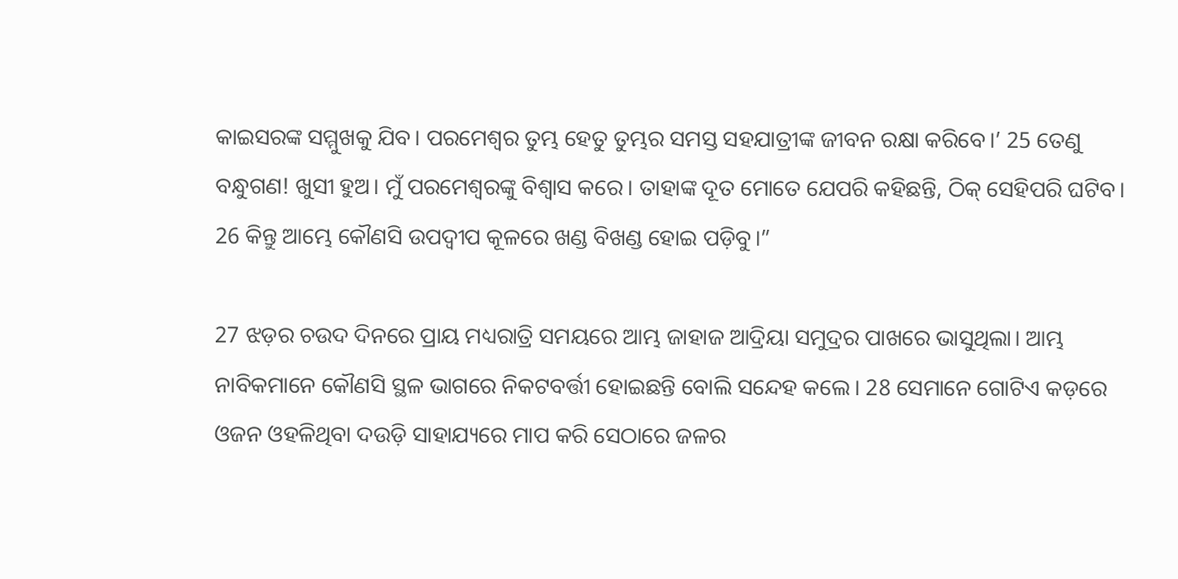କାଇସରଙ୍କ ସମ୍ମୁଖକୁ ଯିବ। ପରମେଶ୍ୱର ତୁମ୍ଭ ହେତୁ ତୁମ୍ଭର ସମସ୍ତ ସହଯାତ୍ରୀଙ୍କ ଜୀବନ ରକ୍ଷା କରିବେ।’ 25 ତେଣୁ ବନ୍ଧୁଗଣ! ଖୁସୀ ହୁଅ। ମୁଁ ପରମେଶ୍ୱରଙ୍କୁ ବିଶ୍ୱାସ କରେ। ତାହାଙ୍କ ଦୂତ ମୋତେ ଯେପରି କହିଛନ୍ତି, ଠିକ୍ ସେହିପରି ଘଟିବ। 26 କିନ୍ତୁ ଆମ୍ଭେ କୌଣସି ଉପଦ୍ୱୀପ କୂଳରେ ଖଣ୍ଡ ବିଖଣ୍ଡ ହୋଇ ପଡ଼ିବୁ।”

27 ଝଡ଼ର ଚଉଦ ଦିନରେ ପ୍ରାୟ ମଧ୍ୟରାତ୍ରି ସମୟରେ ଆମ୍ଭ ଜାହାଜ ଆଦ୍ରିୟା ସମୁଦ୍ରର ପାଖରେ ଭାସୁଥିଲା। ଆମ୍ଭ ନାବିକମାନେ କୌଣସି ସ୍ଥଳ ଭାଗରେ ନିକଟବର୍ତ୍ତୀ ହୋଇଛନ୍ତି ବୋଲି ସନ୍ଦେହ କଲେ। 28 ସେମାନେ ଗୋଟିଏ କଡ଼ରେ ଓଜନ ଓହଳିଥିବା ଦଉଡ଼ି ସାହାଯ୍ୟରେ ମାପ କରି ସେଠାରେ ଜଳର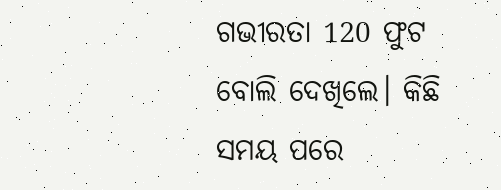ଗଭୀରତା 120 ଫୁଟ ବୋଲି ଦେଖିଲେ। କିଛି ସମୟ ପରେ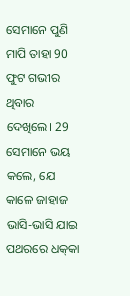ସେମାନେ ପୁଣି ମାପି ତାହା 90 ଫୁଟ ଗଭୀର ଥିବାର ଦେଖିଲେ। 29 ସେମାନେ ଭୟ କଲେ, ଯେ କାଳେ ଜାହାଜ ଭାସି-ଭାସି ଯାଇ ପଥରରେ ଧ‌କ୍‌କା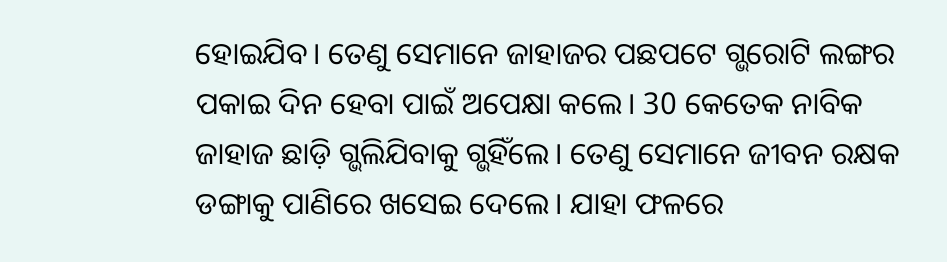ହୋଇଯିବ। ତେଣୁ ସେମାନେ ଜାହାଜର ପଛପଟେ ଗ୍ଭରୋଟି ଲଙ୍ଗର ପକାଇ ଦିନ ହେବା ପାଇଁ ଅପେକ୍ଷା କଲେ। 30 କେତେକ ନାବିକ ଜାହାଜ ଛାଡ଼ି ଗ୍ଭଲିଯିବାକୁ ଗ୍ଭହିଁଲେ। ତେଣୁ ସେମାନେ ଜୀବନ ରକ୍ଷକ ଡଙ୍ଗାକୁ ପାଣିରେ ଖସେଇ ଦେଲେ। ଯାହା ଫଳରେ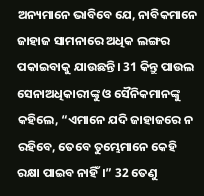ଅନ୍ୟମାନେ ଭାବିବେ ଯେ, ନାବିକମାନେ ଜାହାଜ ସାମନାରେ ଅଧିକ ଲଙ୍ଗର ପକାଇବାକୁ ଯାଉଛନ୍ତି। 31 କିନ୍ତୁ ପାଉଲ ସେନାଅଧିକାରୀଙ୍କୁ ଓ ସୈନିକମାନଙ୍କୁ କହିଲେ, “ଏମାନେ ଯଦି ଜାହାଜରେ ନ ରହିବେ, ତେବେ ତୁମ୍ଭେମାନେ କେହି ରକ୍ଷା ପାଇବ ନାହିଁ।” 32 ତେଣୁ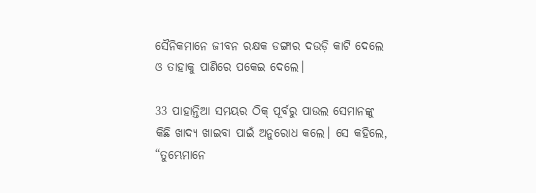ସୈନିକମାନେ ଜୀବନ ରକ୍ଷକ ଡଙ୍ଗାର ଦଉଡ଼ି କାଟି ଦେଲେ ଓ ତାହାକୁ ପାଣିରେ ପକେଇ ଦେଲେ।

33 ପାହାନ୍ତିଆ ସମୟର ଠିକ୍ ପୂର୍ବରୁ ପାଉଲ ସେମାନଙ୍କୁ କିଛି ଖାଦ୍ୟ ଖାଇବା ପାଇଁ ଅନୁରୋଧ କଲେ। ସେ କହିଲେ, “ତୁମ୍ଭେମାନେ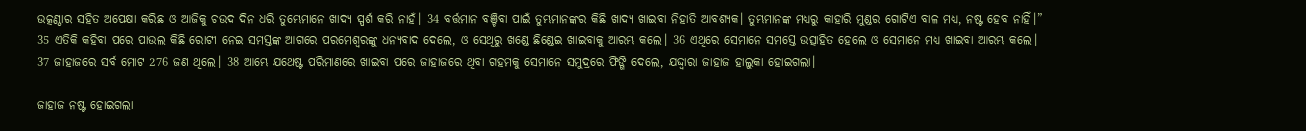ଉତ୍କଣ୍ଠାର ସହିତ ଅପେକ୍ଷା କରିଛ ଓ ଆଜିକୁ ଚଉଦ ଦିନ ଧରି ତୁମ୍ଭେମାନେ ଖାଦ୍ୟ ସ୍ପର୍ଶ କରି ନାହଁ। 34 ବର୍ତ୍ତମାନ ବଞ୍ଚିବା ପାଇଁ ତୁମ୍ଭମାନଙ୍କର କିଛି ଖାଦ୍ୟ ଖାଇବା ନିହାତି ଆବଶ୍ୟକ। ତୁମ୍ଭମାନଙ୍କ ମଧ୍ୟରୁ କାହାରି ମୁଣ୍ଡର ଗୋଟିଏ ବାଳ ମଧ୍ୟ, ନଷ୍ଟ ହେବ ନାହିଁ।” 35 ଏତିକି କହିବା ପରେ ପାଉଲ କିଛି ରୋଟୀ ନେଇ ସମସ୍ତଙ୍କ ଆଗରେ ପରମେଶ୍ୱରଙ୍କୁ ଧନ୍ୟବାଦ ଦେଲେ, ଓ ସେଥିରୁ ଖଣ୍ଡେ ଛିଣ୍ଡେଇ ଖାଇବାକୁ ଆରମ୍ଭ କଲେ। 36 ଏଥିରେ ସେମାନେ ସମସ୍ତେ ଉତ୍ସାହିତ ହେଲେ ଓ ସେମାନେ ମଧ୍ୟ ଖାଇବା ଆରମ୍ଭ କଲେ। 37 ଜାହାଜରେ ସର୍ବ ମୋଟ 276 ଜଣ ଥିଲେ। 38 ଆମ୍ଭେ ଯଥେଷ୍ଟ ପରିମାଣରେ ଖାଇବା ପରେ ଜାହାଜରେ ଥିବା ଗହମକୁ ସେମାନେ ସମୁଦ୍ରରେ ଫିଙ୍ଗି ଦେଲେ, ଯଦ୍ଦ୍ୱାରା ଜାହାଜ ହାଲୁକା ହୋଇଗଲା।

ଜାହାଜ ନଷ୍ଟ ହୋଇଗଲା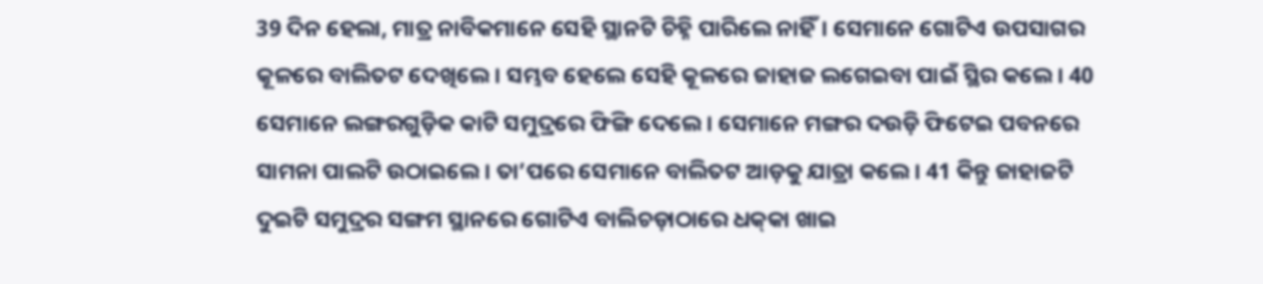39 ଦିନ ହେଲା, ମାତ୍ର ନାବିକମାନେ ସେହି ସ୍ଥାନଟି ଚିହ୍ନି ପାରିଲେ ନାହିଁ। ସେମାନେ ଗୋଟିଏ ଉପସାଗର କୂଳରେ ବାଲିତଟ ଦେଖିଲେ। ସମ୍ଭବ ହେଲେ ସେହି କୂଳରେ ଜାହାଜ ଲଗେଇବା ପାଇଁ ସ୍ଥିର କଲେ। 40 ସେମାନେ ଲଙ୍ଗରଗୁଡ଼ିକ କାଟି ସମୁଦ୍ରରେ ଫିଙ୍ଗି ଦେଲେ। ସେମାନେ ମଙ୍ଗର ଦଉଡ଼ି ଫିଟେଇ ପବନରେ ସାମନା ପାଲଟି ଉଠାଇଲେ। ତା’ପରେ ସେମାନେ ବାଲିତଟ ଆଡ଼କୁ ଯାତ୍ରା କଲେ। 41 କିନ୍ତୁ ଜାହାଜଟି ଦୁଇଟି ସମୁଦ୍ରର ସଙ୍ଗମ ସ୍ଥାନରେ ଗୋଟିଏ ବାଲିଚଡ଼ାଠାରେ ଧ‌କ୍‌କା ଖାଇ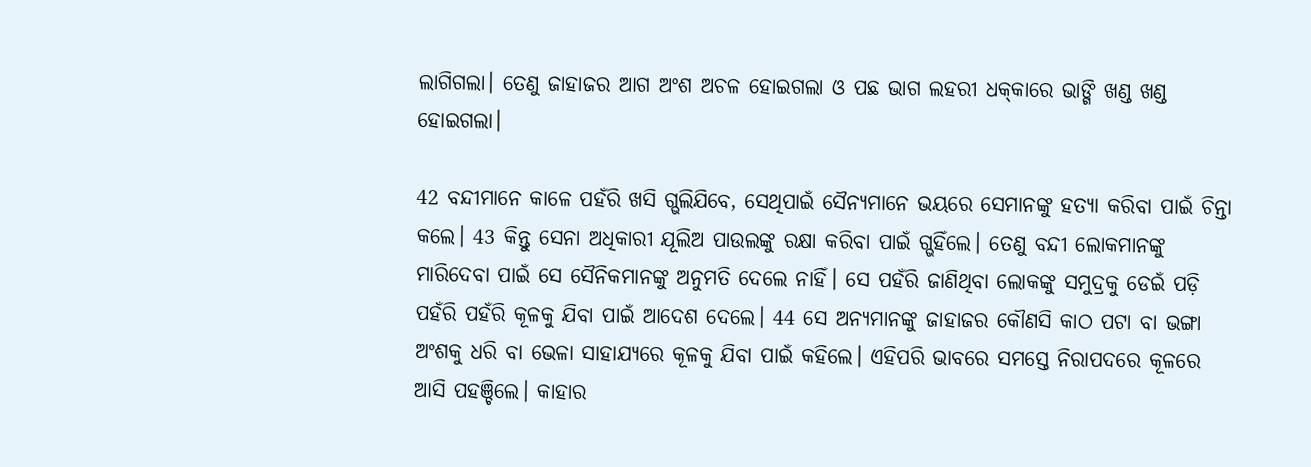ଲାଗିଗଲା। ତେଣୁ ଜାହାଜର ଆଗ ଅଂଶ ଅଚଳ ହୋଇଗଲା ଓ ପଛ ଭାଗ ଲହରୀ ଧ‌କ୍‌କାରେ ଭାଙ୍ଗି ଖଣ୍ଡ ଖଣ୍ଡ ହୋଇଗଲା।

42 ବନ୍ଦୀମାନେ କାଳେ ପହଁରି ଖସି ଗ୍ଭଲିଯିବେ, ସେଥିପାଇଁ ସୈନ୍ୟମାନେ ଭୟରେ ସେମାନଙ୍କୁ ହତ୍ୟା କରିବା ପାଇଁ ଚିନ୍ତା କଲେ। 43 କିନ୍ତୁ ସେନା ଅଧିକାରୀ ଯୂଲିଅ ପାଉଲଙ୍କୁ ରକ୍ଷା କରିବା ପାଇଁ ଗ୍ଭହିଁଲେ। ତେଣୁ ବନ୍ଦୀ ଲୋକମାନଙ୍କୁ ମାରିଦେବା ପାଇଁ ସେ ସୈନିକମାନଙ୍କୁ ଅନୁମତି ଦେଲେ ନାହିଁ। ସେ ପହଁରି ଜାଣିଥିବା ଲୋକଙ୍କୁ ସମୁଦ୍ରକୁ ଡେଇଁ ପଡ଼ି ପହଁରି ପହଁରି କୂଳକୁ ଯିବା ପାଇଁ ଆଦେଶ ଦେଲେ। 44 ସେ ଅନ୍ୟମାନଙ୍କୁ ଜାହାଜର କୌଣସି କାଠ ପଟା ବା ଭଙ୍ଗା ଅଂଶକୁ ଧରି ବା ଭେଳା ସାହାଯ୍ୟରେ କୂଳକୁ ଯିବା ପାଇଁ କହିଲେ। ଏହିପରି ଭାବରେ ସମସ୍ତେ ନିରାପଦରେ କୂଳରେ ଆସି ପହଞ୍ଚିଲେ। କାହାର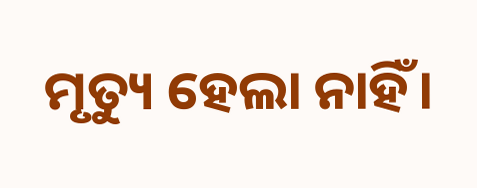ମୃତ୍ୟୁ ହେଲା ନାହିଁ।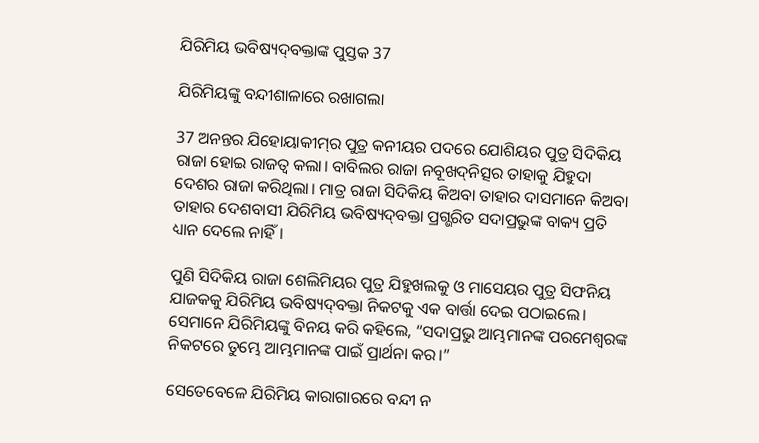ଯିରିମିୟ ଭବିଷ୍ୟ‌ଦ୍‌ବକ୍ତାଙ୍କ ପୁସ୍ତକ 37

ଯିରିମିୟଙ୍କୁ ବନ୍ଦୀଶାଳାରେ ରଖାଗଲା

37 ଅନନ୍ତର ଯିହୋୟାକୀ‌‌‌ମ୍‌‌‌ର ପୁତ୍ର କନୀୟର ପଦରେ ଯୋଶିୟର ପୁତ୍ର ସିଦିକିୟ ରାଜା ହୋଇ ରାଜତ୍ୱ କଲା। ବାବିଲର ରାଜା ନବୂଖ‌ଦ୍‌ନିତ୍ସର ତାହାକୁ ଯିହୁଦା ଦେଶର ରାଜା କରିଥିଲା। ମାତ୍ର ରାଜା ସିଦିକିୟ କିଅବା ତାହାର ଦାସମାନେ କିଅବା ତାହାର ଦେଶବାସୀ ଯିରିମିୟ ଭବିଷ୍ୟ‌ଦ୍‌ବକ୍ତା ପ୍ରଗ୍ଭରିତ ସଦାପ୍ରଭୁଙ୍କ ବାକ୍ୟ ପ୍ରତି ଧ୍ୟାନ ଦେଲେ ନାହିଁ।

ପୁଣି ସିଦିକିୟ ରାଜା ଶେଲିମିୟର ପୁତ୍ର ଯିହୁଖଲକୁ ଓ ମାସେୟର ପୁତ୍ର ସିଫନିୟ ଯାଜକକୁ ଯିରିମିୟ ଭବିଷ୍ୟ‌ଦ୍‌ବକ୍ତା ନିକଟକୁ ଏକ ବାର୍ତ୍ତା ଦେଇ ପଠାଇଲେ। ସେମାନେ ଯିରିମିୟଙ୍କୁ ବିନୟ କରି କହିଲେ, “ସଦାପ୍ରଭୁ ଆମ୍ଭମାନଙ୍କ ପରମେଶ୍ୱରଙ୍କ ନିକଟରେ ତୁମ୍ଭେ ଆମ୍ଭମାନଙ୍କ ପାଇଁ ପ୍ରାର୍ଥନା କର।”

ସେତେବେଳେ ଯିରିମିୟ କାରାଗାରରେ ବନ୍ଦୀ ନ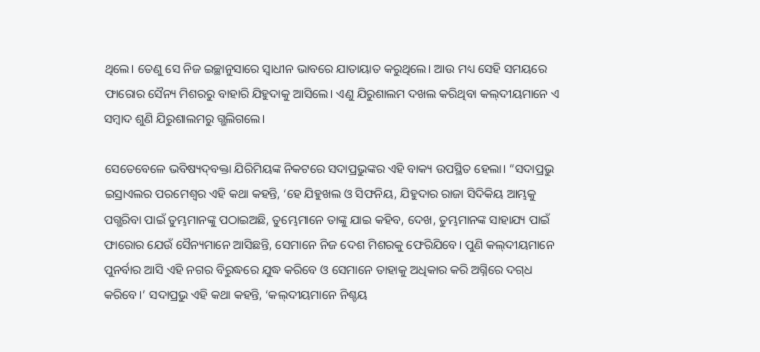ଥିଲେ। ତେଣୁ ସେ ନିଜ ଇଚ୍ଛାନୁସାରେ ସ୍ୱାଧୀନ ଭାବରେ ଯାତାୟାତ କରୁଥିଲେ। ଆଉ ମଧ୍ୟ ସେହି ସମୟରେ ଫାରୋର ସୈନ୍ୟ ମିଶରରୁ ବାହାରି ଯିହୁଦାକୁ ଆସିଲେ। ଏଣୁ ଯିରୁଶାଲମ ଦଖଲ କରିଥିବା କ‌‌ଲ୍‌‌ଦୀୟମାନେ ଏ ସମ୍ବାଦ ଶୁଣି ଯିରୁଶାଲମରୁ ଗ୍ଭଲିଗଲେ।

ସେତେବେଳେ ଭବିଷ୍ୟ‌ଦ୍‌ବକ୍ତା ଯିରିମିୟଙ୍କ ନିକଟରେ ସଦାପ୍ରଭୁଙ୍କର ଏହି ବାକ୍ୟ ଉପସ୍ଥିତ ହେଲା। “ସଦାପ୍ରଭୁ ଇସ୍ରାଏଲର ପରମେଶ୍ୱର ଏହି କଥା କହନ୍ତି, ‘ହେ ଯିହୁଖଲ ଓ ସିଫନିୟ, ଯିହୁଦାର ରାଜା ସିଦିକିୟ ଆମ୍ଭକୁ ପଗ୍ଭରିବା ପାଇଁ ତୁମ୍ଭମାନଙ୍କୁ ପଠାଇଅଛି, ତୁମ୍ଭେମାନେ ତାଙ୍କୁ ଯାଇ କହିବ, ଦେଖ, ତୁମ୍ଭମାନଙ୍କ ସାହାଯ୍ୟ ପାଇଁ ଫାରୋର ଯେଉଁ ସୈନ୍ୟମାନେ ଆସିଛନ୍ତି, ସେମାନେ ନିଜ ଦେଶ ମିଶରକୁ ଫେରିଯିବେ। ପୁଣି କ‌‌ଲ୍‌‌ଦୀୟମାନେ ପୁନର୍ବାର ଆସି ଏହି ନଗର ବିରୁଦ୍ଧରେ ଯୁଦ୍ଧ କରିବେ ଓ ସେମାନେ ତାହାକୁ ଅଧିକାର କରି ଅଗ୍ନିରେ ଦ‌ଗ୍‌ଧ କରିବେ।’ ସଦାପ୍ରଭୁ ଏହି କଥା କହନ୍ତି, ‘କ‌‌ଲ୍‌‌ଦୀୟମାନେ ନିଶ୍ଚୟ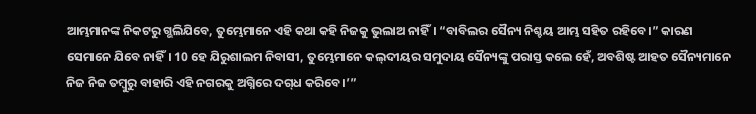ଆମ୍ଭମାନଙ୍କ ନିକଟରୁ ଗ୍ଭଲିଯିବେ, ତୁମ୍ଭେମାନେ ଏହି କଥା କହି ନିଜକୁ ଭୁଲାଅ ନାହିଁ। “ବାବିଲର ସୈନ୍ୟ ନିଶ୍ଚୟ ଆମ୍ଭ ସହିତ ରହିବେ।” କାରଣ ସେମାନେ ଯିବେ ନାହିଁ। 10 ହେ ଯିରୁଶାଲମ ନିବାସୀ, ତୁମ୍ଭେମାନେ କ‌‌ଲ୍‌‌ଦୀୟର ସମୁଦାୟ ସୈନ୍ୟଙ୍କୁ ପରାସ୍ତ କଲେ ହେଁ, ଅବଶିଷ୍ଟ ଆହତ ସୈନ୍ୟମାନେ ନିଜ ନିଜ ତମ୍ବୁରୁ ବାହାରି ଏହି ନଗରକୁ ଅଗ୍ନିରେ ଦ‌ଗ୍‌ଧ କରିବେ।’”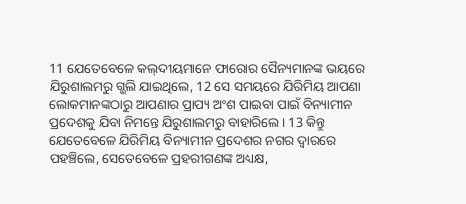11 ଯେତେବେଳେ କ‌‌ଲ୍‌‌ଦୀୟମାନେ ଫାରୋର ସୈନ୍ୟମାନଙ୍କ ଭୟରେ ଯିରୁଶାଲମରୁ ଗ୍ଭଲି ଯାଇଥିଲେ, 12 ସେ ସମୟରେ ଯିରିମିୟ ଆପଣା ଲୋକମାନଙ୍କଠାରୁ ଆପଣାର ପ୍ରାପ୍ୟ ଅଂଶ ପାଇବା ପାଇଁ ବିନ୍ୟାମୀନ ପ୍ରଦେଶକୁ ଯିବା ନିମନ୍ତେ ଯିରୁଶାଲମରୁ ବାହାରିଲେ। 13 କିନ୍ତୁ ଯେତେବେଳେ ଯିରିମିୟ ବିନ୍ୟାମୀନ ପ୍ରଦେଶର ନଗର ଦ୍ୱାରରେ ପହଞ୍ଚିଲେ, ସେତେବେଳେ ପ୍ରହରୀଗଣଙ୍କ ଅଧ୍ୟକ୍ଷ,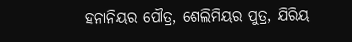ହନାନିୟର ପୌତ୍ର, ଶେଲିମିୟର ପୁତ୍ର, ଯିରିୟ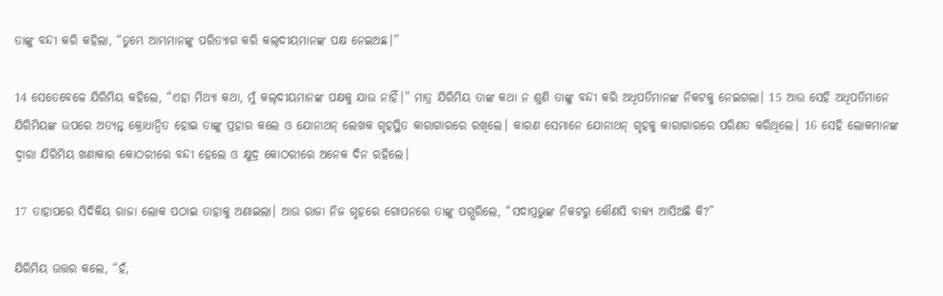ତାଙ୍କୁ ବନ୍ଦୀ କରି କହିଲା, “ତୁମ୍ଭେ ଆମ୍ଭମାନଙ୍କୁ ପରିତ୍ୟାଗ କରି କ‌‌ଲ୍‌‌ଦୀୟମାନଙ୍କ ପକ୍ଷ ନେଇଅଛ।”

14 ସେତେବେଳେ ଯିରିମିୟ କହିଲେ, “ଏହା ମିଥ୍ୟା କଥା, ମୁଁ କ‌‌ଲ୍‌‌ଦୀୟମାନଙ୍କ ପକ୍ଷକୁ ଯାଉ ନାହିଁ।” ମାତ୍ର ଯିରିମିୟ ତାଙ୍କ କଥା ନ ଶୁଣି ତାଙ୍କୁ ବନ୍ଦୀ କରି ଅଧିପତିମାନଙ୍କ ନିକଟକୁ ନେଇଗଲା। 15 ଆଉ ସେହି ଅଧିପତିମାନେ ଯିରିମିୟଙ୍କ ଉପରେ ଅତ୍ୟନ୍ତ କ୍ରୋଧାନ୍ୱିତ ହୋଇ ତାଙ୍କୁ ପ୍ରହାର କଲେ ଓ ଯୋନାଥନ୍ ଲେଖକ ଗୃହସ୍ଥିତ କାରାଗାରରେ ରଖିଲେ। କାରଣ ସେମାନେ ଯୋନାଥନ୍ ଗୃହକୁ କାରାଗାରରେ ପରିଣତ କରିଥିଲେ। 16 ସେହି ଲୋକମାନଙ୍କ ଦ୍ୱାରା ଯିରିମିୟ ଖଣାକାର କୋଠରୀରେ ବନ୍ଦୀ ହେଲେ ଓ କ୍ଷୁଦ୍ର କୋଠରୀରେ ଅନେକ ଦିନ ରହିଲେ।

17 ତାହାପରେ ସିଦିକିୟ ରାଜା ଲୋକ ପଠାଇ ତାହାକୁ ଅଣାଇଲା। ଆଉ ରାଜା ନିଜ ଗୃହରେ ଗୋପନରେ ତାଙ୍କୁ ପଗ୍ଭରିଲେ, “ସଦାପ୍ରଭୁଙ୍କ ନିକଟରୁ କୌଣସି ବାକ୍ୟ ଆସିଅଛି କି?”

ଯିରିମିୟ ଉତ୍ତର କଲେ, “ହଁ,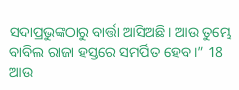ସଦାପ୍ରଭୁଙ୍କଠାରୁ ବାର୍ତ୍ତା ଆସିଅଛି। ଆଉ ତୁମ୍ଭେ ବାବିଲ ରାଜା ହସ୍ତରେ ସମର୍ପିତ ହେବ।” 18 ଆଉ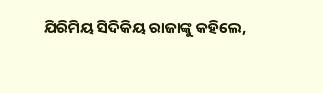ଯିରିମିୟ ସିଦିକିୟ ରାଜାଙ୍କୁ କହିଲେ,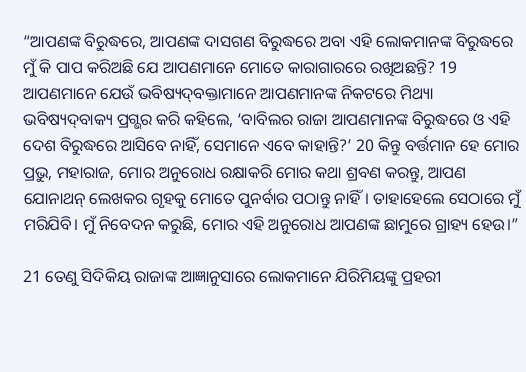“ଆପଣଙ୍କ ବିରୁଦ୍ଧରେ, ଆପଣଙ୍କ ଦାସଗଣ ବିରୁଦ୍ଧରେ ଅବା ଏହି ଲୋକମାନଙ୍କ ବିରୁଦ୍ଧରେ ମୁଁ କି ପାପ କରିଅଛି ଯେ ଆପଣମାନେ ମୋତେ କାରାଗାରରେ ରଖିଅଛନ୍ତି? 19 ଆପଣମାନେ ଯେଉଁ ଭବିଷ୍ୟ‌ଦ୍‌ବକ୍ତାମାନେ ଆପଣମାନଙ୍କ ନିକଟରେ ମିଥ୍ୟା ଭବିଷ୍ୟ‌ଦ୍‌ବାକ୍ୟ ପ୍ରଗ୍ଭର କରି କହିଲେ, ‘ବାବିଲର ରାଜା ଆପଣମାନଙ୍କ ବିରୁଦ୍ଧରେ ଓ ଏହି ଦେଶ ବିରୁଦ୍ଧରେ ଆସିବେ ନାହିଁ, ସେମାନେ ଏବେ କାହାନ୍ତି?’ 20 କିନ୍ତୁ ବର୍ତ୍ତମାନ ହେ ମୋର ପ୍ରଭୁ, ମହାରାଜ, ମୋର ଅନୁରୋଧ ରକ୍ଷାକରି ମୋର କଥା ଶ୍ରବଣ କରନ୍ତୁ, ଆପଣ ଯୋନାଥନ୍ ଲେଖକର ଗୃହକୁ ମୋତେ ପୁନର୍ବାର ପଠାନ୍ତୁ ନାହିଁ। ତାହାହେଲେ ସେଠାରେ ମୁଁ ମରିଯିବି। ମୁଁ ନିବେଦନ କରୁଛି, ମୋର ଏହି ଅନୁରୋଧ ଆପଣଙ୍କ ଛାମୁରେ ଗ୍ରାହ୍ୟ ହେଉ।”

21 ତେଣୁ ସିଦିକିୟ ରାଜାଙ୍କ ଆଜ୍ଞାନୁସାରେ ଲୋକମାନେ ଯିରିମିୟଙ୍କୁ ପ୍ରହରୀ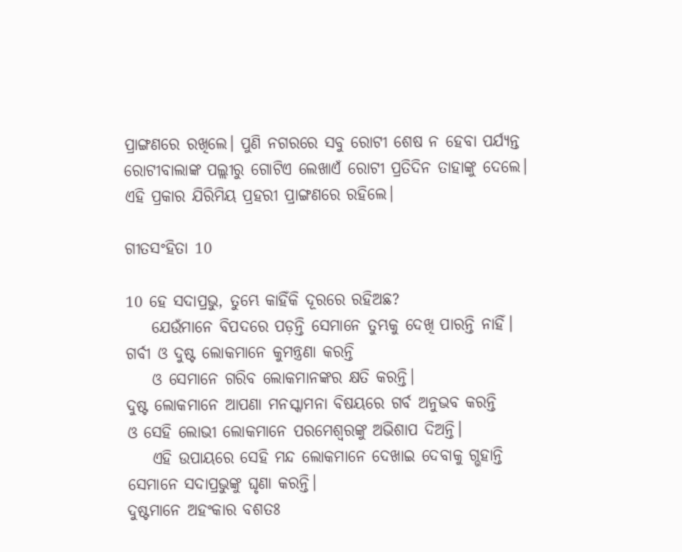ପ୍ରାଙ୍ଗଣରେ ରଖିଲେ। ପୁଣି ନଗରରେ ସବୁ ରୋଟୀ ଶେଷ ନ ହେବା ପର୍ଯ୍ୟନ୍ତ ରୋଟୀବାଲାଙ୍କ ପଲ୍ଲୀରୁ ଗୋଟିଏ ଲେଖାଏଁ ରୋଟୀ ପ୍ରତିଦିନ ତାହାଙ୍କୁ ଦେଲେ। ଏହି ପ୍ରକାର ଯିରିମିୟ ପ୍ରହରୀ ପ୍ରାଙ୍ଗଣରେ ରହିଲେ।

ଗୀତସଂହିତା 10

10 ହେ ସଦାପ୍ରଭୁ, ତୁମ୍ଭେ କାହିଁକି ଦୂରରେ ରହିଅଛ?
    ଯେଉଁମାନେ ବିପଦରେ ପଡ଼ନ୍ତି ସେମାନେ ତୁମ୍ଭକୁ ଦେଖି ପାରନ୍ତି ନାହିଁ।
ଗର୍ବୀ ଓ ଦୁଷ୍ଟ ଲୋକମାନେ କୁମନ୍ତ୍ରଣା କରନ୍ତି
    ଓ ସେମାନେ ଗରିବ ଲୋକମାନଙ୍କର କ୍ଷତି କରନ୍ତି।
ଦୁଷ୍ଟ ଲୋକମାନେ ଆପଣା ମନସ୍କାମନା ବିଷୟରେ ଗର୍ବ ଅନୁଭବ କରନ୍ତି
ଓ ସେହି ଲୋଭୀ ଲୋକମାନେ ପରମେଶ୍ୱରଙ୍କୁ ଅଭିଶାପ ଦିଅନ୍ତି।
    ଏହି ଉପାୟରେ ସେହି ମନ୍ଦ ଲୋକମାନେ ଦେଖାଇ ଦେବାକୁ ଗ୍ଭହାନ୍ତି ସେମାନେ ସଦାପ୍ରଭୁଙ୍କୁ ଘୃଣା କରନ୍ତି।
ଦୁଷ୍ଟମାନେ ଅହଂକାର ବଶତଃ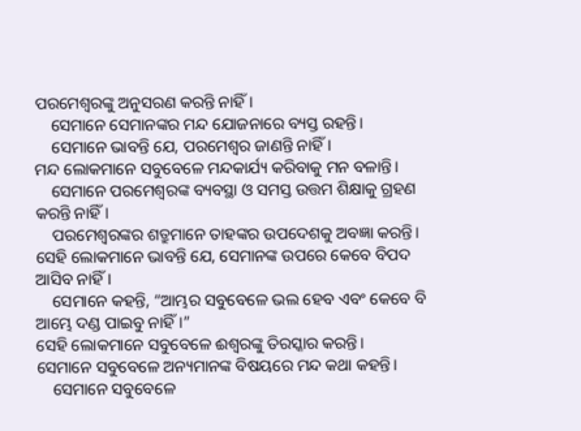ପରମେଶ୍ୱରଙ୍କୁ ଅନୁସରଣ କରନ୍ତି ନାହିଁ।
    ସେମାନେ ସେମାନଙ୍କର ମନ୍ଦ ଯୋଜନାରେ ବ୍ୟସ୍ତ ରହନ୍ତି।
    ସେମାନେ ଭାବନ୍ତି ଯେ, ପରମେଶ୍ୱର ଜାଣନ୍ତି ନାହିଁ।
ମନ୍ଦ ଲୋକମାନେ ସବୁବେଳେ ମନ୍ଦକାର୍ଯ୍ୟ କରିବାକୁ ମନ ବଳାନ୍ତି।
    ସେମାନେ ପରମେଶ୍ୱରଙ୍କ ବ୍ୟବସ୍ଥା ଓ ସମସ୍ତ ଉତ୍ତମ ଶିକ୍ଷାକୁ ଗ୍ରହଣ କରନ୍ତି ନାହିଁ।
    ପରମେଶ୍ୱରଙ୍କର ଶତ୍ରୁମାନେ ତାହଙ୍କର ଉପଦେଶକୁ ଅବଜ୍ଞା କରନ୍ତି।
ସେହି ଲୋକମାନେ ଭାବନ୍ତି ଯେ, ସେମାନଙ୍କ ଉପରେ କେବେ ବିପଦ ଆସିବ ନାହିଁ।
    ସେମାନେ କହନ୍ତି, “ଆମ୍ଭର ସବୁବେଳେ ଭଲ ହେବ ଏବଂ କେବେ ବି ଆମ୍ଭେ ଦଣ୍ଡ ପାଇବୁ ନାହିଁ।”
ସେହି ଲୋକମାନେ ସବୁବେଳେ ଈଶ୍ୱରଙ୍କୁ ତିରସ୍କାର କରନ୍ତି।
ସେମାନେ ସବୁବେଳେ ଅନ୍ୟମାନଙ୍କ ବିଷୟରେ ମନ୍ଦ କଥା କହନ୍ତି।
    ସେମାନେ ସବୁବେଳେ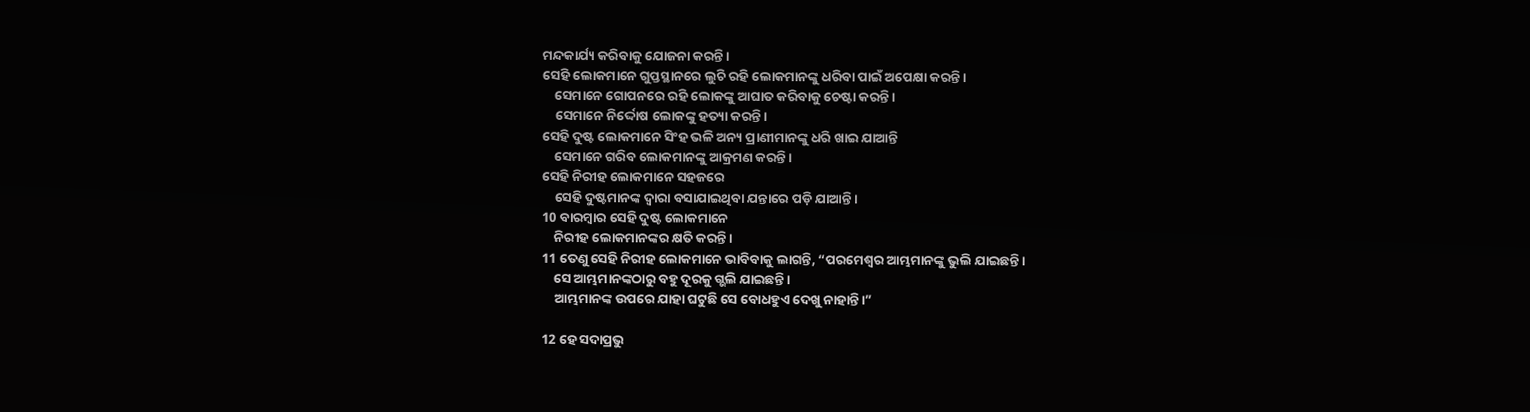ମନ୍ଦକାର୍ଯ୍ୟ କରିବାକୁ ଯୋଜନା କରନ୍ତି।
ସେହି ଲୋକମାନେ ଗୁପ୍ତସ୍ଥାନରେ ଲୁଚି ରହି ଲୋକମାନଙ୍କୁ ଧରିବା ପାଇଁ ଅପେକ୍ଷା କରନ୍ତି।
    ସେମାନେ ଗୋପନରେ ରହି ଲୋକଙ୍କୁ ଆଘାତ କରିବାକୁ ଚେଷ୍ଟା କରନ୍ତି।
    ସେମାନେ ନିର୍ଦ୍ଦୋଷ ଲୋକଙ୍କୁ ହତ୍ୟା କରନ୍ତି।
ସେହି ଦୁଷ୍ଟ ଲୋକମାନେ ସିଂହ ଭଳି ଅନ୍ୟ ପ୍ରାଣୀମାନଙ୍କୁ ଧରି ଖାଇ ଯାଆନ୍ତି
    ସେମାନେ ଗରିବ ଲୋକମାନଙ୍କୁ ଆକ୍ରମଣ କରନ୍ତି।
ସେହି ନିରୀହ ଲୋକମାନେ ସହଜରେ
    ସେହି ଦୁଷ୍ଟମାନଙ୍କ ଦ୍ୱାରା ବସାଯାଇଥିବା ଯନ୍ତାରେ ପଡ଼ି ଯାଆନ୍ତି।
10 ବାରମ୍ବାର ସେହି ଦୁଷ୍ଟ ଲୋକମାନେ
    ନିରୀହ ଲୋକମାନଙ୍କର କ୍ଷତି କରନ୍ତି।
11 ତେଣୁ ସେହି ନିରୀହ ଲୋକମାନେ ଭାବିବାକୁ ଲାଗନ୍ତି, “ପରମେଶ୍ୱର ଆମ୍ଭମାନଙ୍କୁ ଭୁଲି ଯାଇଛନ୍ତି।
    ସେ ଆମ୍ଭମାନଙ୍କଠାରୁ ବହୁ ଦୂରକୁ ଗ୍ଭଲି ଯାଇଛନ୍ତି।
    ଆମ୍ଭମାନଙ୍କ ଉପରେ ଯାହା ଘଟୁଛି ସେ ବୋଧହୁଏ ଦେଖୁ ନାହାନ୍ତି।”

12 ହେ ସଦାପ୍ରଭୁ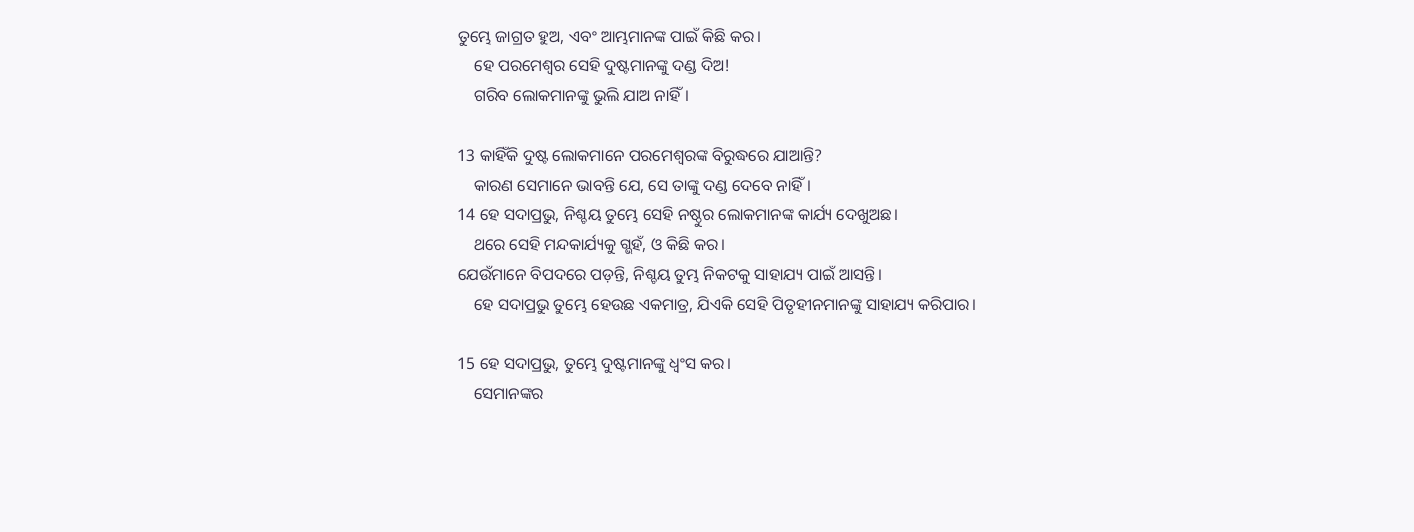ତୁମ୍ଭେ ଜାଗ୍ରତ ହୁଅ, ଏବଂ ଆମ୍ଭମାନଙ୍କ ପାଇଁ କିଛି କର।
    ହେ ପରମେଶ୍ୱର ସେହି ଦୁଷ୍ଟମାନଙ୍କୁ ଦଣ୍ଡ ଦିଅ!
    ଗରିବ ଲୋକମାନଙ୍କୁ ଭୁଲି ଯାଅ ନାହିଁ।

13 କାହିଁକି ଦୁଷ୍ଟ ଲୋକମାନେ ପରମେଶ୍ୱରଙ୍କ ବିରୁଦ୍ଧରେ ଯାଆନ୍ତି?
    କାରଣ ସେମାନେ ଭାବନ୍ତି ଯେ, ସେ ତାଙ୍କୁ ଦଣ୍ଡ ଦେବେ ନାହିଁ।
14 ହେ ସଦାପ୍ରଭୁ, ନିଶ୍ଚୟ ତୁମ୍ଭେ ସେହି ନଷ୍ଠୁର ଲୋକମାନଙ୍କ କାର୍ଯ୍ୟ ଦେଖୁଅଛ।
    ଥରେ ସେହି ମନ୍ଦକାର୍ଯ୍ୟକୁ ଗ୍ଭହଁ, ଓ କିଛି କର।
ଯେଉଁମାନେ ବିପଦରେ ପଡ଼ନ୍ତି, ନିଶ୍ଚୟ ତୁମ୍ଭ ନିକଟକୁ ସାହାଯ୍ୟ ପାଇଁ ଆସନ୍ତି।
    ହେ ସଦାପ୍ରଭୁ ତୁମ୍ଭେ ହେଉଛ ଏକମାତ୍ର, ଯିଏକି ସେହି ପିତୃହୀନମାନଙ୍କୁ ସାହାଯ୍ୟ କରିପାର।

15 ହେ ସଦାପ୍ରଭୁ, ତୁମ୍ଭେ ଦୁଷ୍ଟମାନଙ୍କୁ ଧ୍ୱଂସ କର।
    ସେମାନଙ୍କର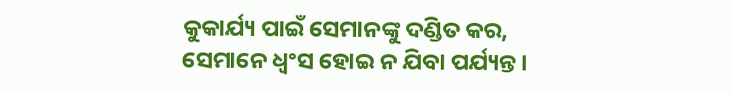କୁକାର୍ଯ୍ୟ ପାଇଁ ସେମାନଙ୍କୁ ଦଣ୍ଡିତ କର, ସେମାନେ ଧ୍ୱଂସ ହୋଇ ନ ଯିବା ପର୍ଯ୍ୟନ୍ତ।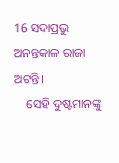16 ସଦାପ୍ରଭୁ ଅନନ୍ତକାଳ ରାଜା ଅଟନ୍ତି।
    ସେହି ଦୁଷ୍ଟମାନଙ୍କୁ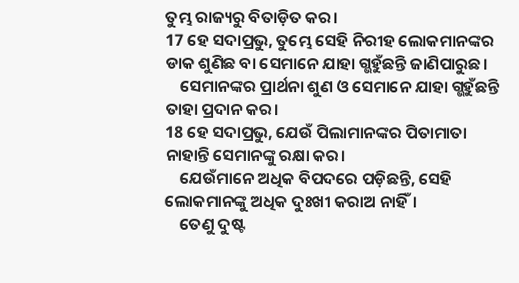ତୁମ୍ଭ ରାଜ୍ୟରୁ ବିତାଡ଼ିତ କର।
17 ହେ ସଦାପ୍ରଭୁ, ତୁମ୍ଭେ ସେହି ନିରୀହ ଲୋକମାନଙ୍କର ଡାକ ଶୁଣିଛ ବା ସେମାନେ ଯାହା ଗ୍ଭହୁଁଛନ୍ତି ଜାଣିପାରୁଛ।
    ସେମାନଙ୍କର ପ୍ରାର୍ଥନା ଶୁଣ ଓ ସେମାନେ ଯାହା ଗ୍ଭହୁଁଛନ୍ତି ତାହା ପ୍ରଦାନ କର।
18 ହେ ସଦାପ୍ରଭୁ, ଯେଉଁ ପିଲାମାନଙ୍କର ପିତାମାତା ନାହାନ୍ତି ସେମାନଙ୍କୁ ରକ୍ଷା କର।
    ଯେଉଁମାନେ ଅଧିକ ବିପଦରେ ପଡ଼ିଛନ୍ତି, ସେହି ଲୋକମାନଙ୍କୁ ଅଧିକ ଦୁଃଖୀ କରାଅ ନାହିଁ।
    ତେଣୁ ଦୁଷ୍ଟ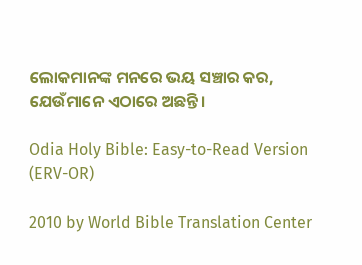ଲୋକମାନଙ୍କ ମନରେ ଭୟ ସଞ୍ଚାର କର, ଯେଉଁମାନେ ଏଠାରେ ଅଛନ୍ତି।

Odia Holy Bible: Easy-to-Read Version (ERV-OR)

2010 by World Bible Translation Center